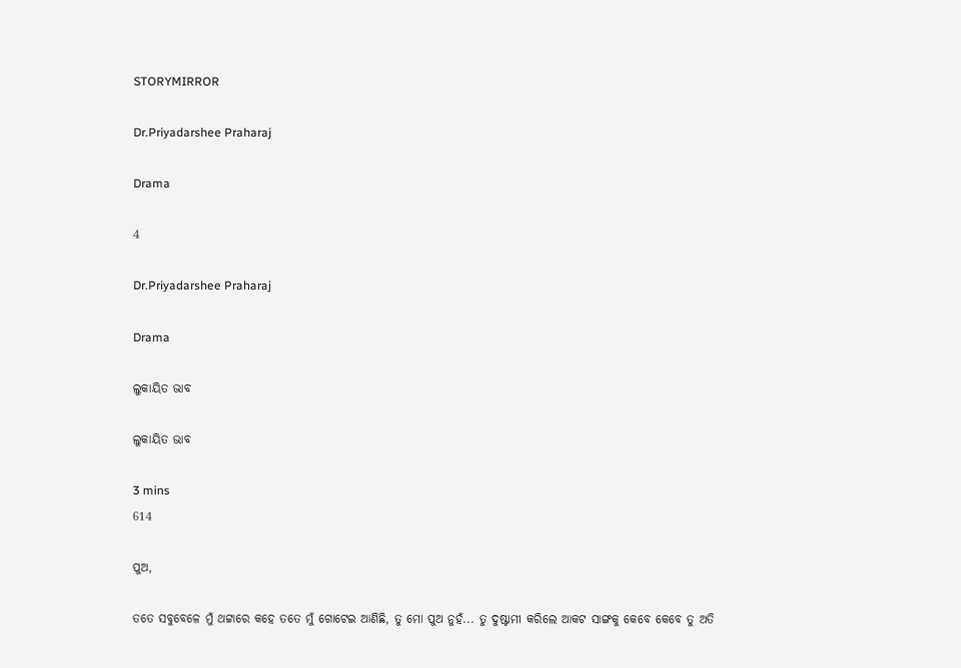STORYMIRROR

Dr.Priyadarshee Praharaj

Drama

4

Dr.Priyadarshee Praharaj

Drama

ଲୁକାୟିତ ଭାବ

ଲୁକାୟିତ ଭାବ

3 mins
614

ପୁଅ,

ତତେ ସବୁବେଳେ ମୁଁ ଥଟ୍ଟାରେ କହେ ତତେ ମୁଁ ଗୋଟେଇ ଆଣିଛି, ତୁ ମୋ ପୁଅ ନୁହଁ... ତୁ ଦୁଷ୍ଟାମୀ କରିଲେ ଆକଟ ସାଙ୍ଗକୁ କେବେ କେବେ ତୁ ଅତି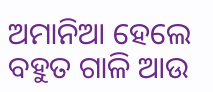ଅମାନିଆ ହେଲେ ବହୁତ ଗାଳି ଆଉ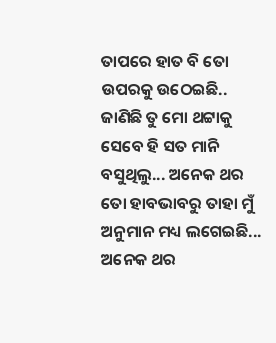ତାପରେ ହାତ ବି ତୋ ଉପରକୁ ଉଠେଇଛି.. ଜାଣିଛି ତୁ ମୋ ଥଟ୍ଟାକୁ ସେବେ ହି ସତ ମାନି ବସୁଥିଲୁ... ଅନେକ ଥର ତୋ ହାବଭାବରୁ ତାହା ମୁଁ ଅନୁମାନ ମଧ୍ୟ ଲଗେଇଛି... ଅନେକ ଥର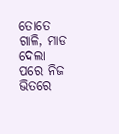ତୋତେ ଗାଳି, ମାଡ ଦେଲା ପରେ ନିଜ ଭିତରେ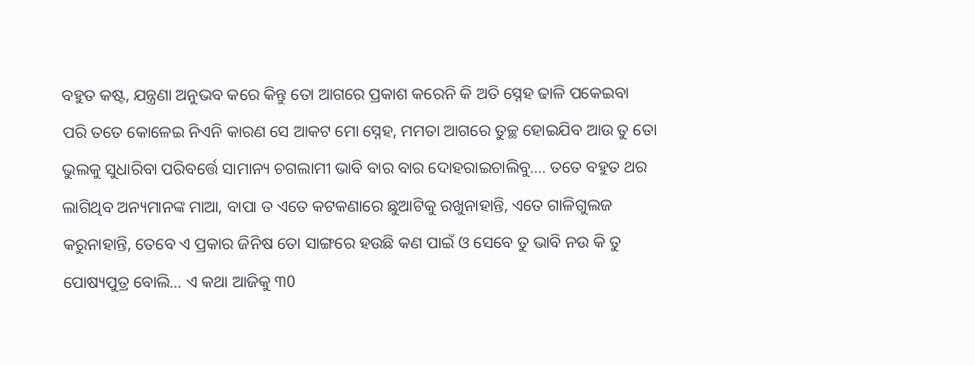ବହୁତ କଷ୍ଟ, ଯନ୍ତ୍ରଣା ଅନୁଭବ କରେ କିନ୍ତୁ ତୋ ଆଗରେ ପ୍ରକାଶ କରେନି କି ଅତି ସ୍ନେହ ଢାଳି ପକେଇବା ପରି ତତେ କୋଳେଇ ନିଏନି କାରଣ ସେ ଆକଟ ମୋ ସ୍ନେହ, ମମତା ଆଗରେ ତୁଚ୍ଛ ହୋଇଯିବ ଆଉ ତୁ ତୋ ଭୁଲକୁ ସୁଧାରିବା ପରିବର୍ତ୍ତେ ସାମାନ୍ୟ ଚଗଲାମୀ ଭାବି ବାର ବାର ଦୋହରାଇଚାଲିବୁ.... ତତେ ବହୁତ ଥର ଲାଗିଥିବ ଅନ୍ୟମାନଙ୍କ ମାଆ, ବାପା ତ ଏତେ କଟକଣାରେ ଛୁଆଟିକୁ ରଖୁନାହାନ୍ତି, ଏତେ ଗାଳିଗୁଲଜ କରୁନାହାନ୍ତି, ତେବେ ଏ ପ୍ରକାର ଜିନିଷ ତୋ ସାଙ୍ଗରେ ହଉଛି କଣ ପାଇଁ ଓ ସେବେ ତୁ ଭାବି ନଉ କି ତୁ ପୋଷ୍ୟପୁତ୍ର ବୋଲି... ଏ କଥା ଆଜିକୁ ୩0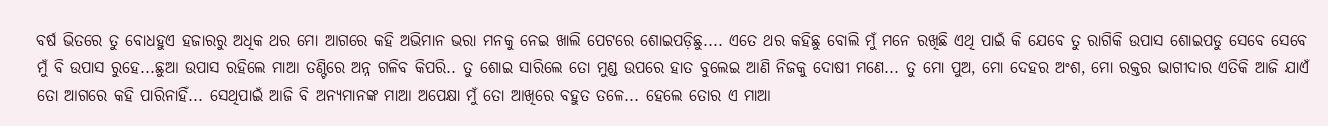ବର୍ଷ ଭିତରେ ତୁ ବୋଧହୁଏ ହଜାରରୁ ଅଧିକ ଥର ମୋ ଆଗରେ କହି ଅଭିମାନ ଭରା ମନକୁ ନେଇ ଖାଲି ପେଟରେ ଶୋଇପଡ଼ିଛୁ.... ଏତେ ଥର କହିଛୁ ବୋଲି ମୁଁ ମନେ ରଖିଛି ଏଥି ପାଇଁ କି ଯେବେ ତୁ ରାଗିକି ଉପାସ ଶୋଇପଡୁ ସେବେ ସେବେ ମୁଁ ବି ଉପାସ ରୁହେ...ଛୁଆ ଉପାସ ରହିଲେ ମାଆ ତଣ୍ଟିରେ ଅନ୍ନ ଗଳିବ କିପରି.. ତୁ ଶୋଇ ସାରିଲେ ତୋ ମୁଣ୍ଡ ଉପରେ ହାତ ବୁଲେଇ ଆଣି ନିଜକୁ ଦୋଷୀ ମଣେ... ତୁ ମୋ ପୁଅ, ମୋ ଦେହର ଅଂଶ, ମୋ ରକ୍ତର ଭାଗୀଦାର ଏତିକି ଆଜି ଯାଏଁ ତୋ ଆଗରେ କହି ପାରିନାହିଁ... ସେଥିପାଇଁ ଆଜି ବି ଅନ୍ୟମାନଙ୍କ ମାଆ ଅପେକ୍ଷା ମୁଁ ତୋ ଆଖିରେ ବହୁତ ତଳେ... ହେଲେ ତୋର ଏ ମାଆ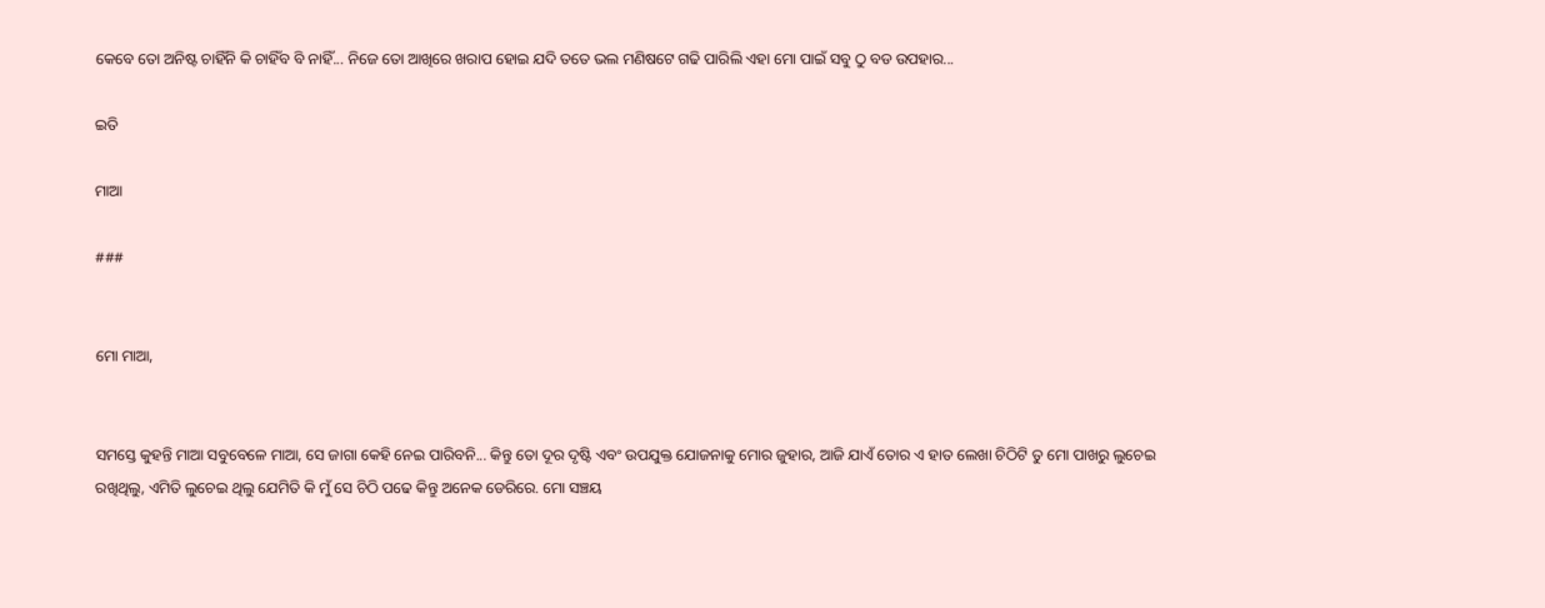କେବେ ତୋ ଅନିଷ୍ଟ ଚାହିଁନି କି ଚାହିଁବ ବି ନାହିଁ... ନିଜେ ତୋ ଆଖିରେ ଖରାପ ହୋଇ ଯଦି ତତେ ଭଲ ମଣିଷଟେ ଗଢି ପାରିଲି ଏହା ମୋ ପାଇଁ ସବୁ ଠୁ ବଡ ଉପହାର...

ଇତି

ମାଆ

###


ମୋ ମାଆ,


ସମସ୍ତେ କୁହନ୍ତି ମାଆ ସବୁବେଳେ ମାଆ, ସେ ଜାଗା କେହି ନେଇ ପାରିବନି... କିନ୍ତୁ ତୋ ଦୂର ଦୃଷ୍ଟି ଏବଂ ଉପଯୁକ୍ତ ଯୋଜନାକୁ ମୋର ଜୁହାର, ଆଜି ଯାଏଁ ତୋର ଏ ହାତ ଲେଖା ଚିଠିଟି ତୁ ମୋ ପାଖରୁ ଲୁଚେଇ ରଖିଥିଲୁ, ଏମିତି ଲୁଚେଇ ଥିଲୁ ଯେମିତି କି ମୁଁ ସେ ଚିଠି ପଢେ କିନ୍ତୁ ଅନେକ ଡେରିରେ. ମୋ ସଞ୍ଚୟ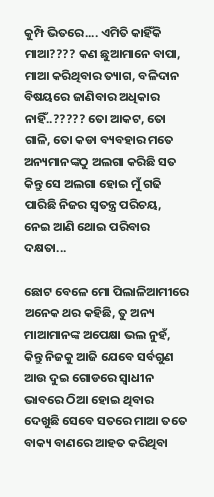କୁମ୍ପି ଭିତରେ.... ଏମିତି କାହିଁକି ମାଆ???? କଣ ଛୁଆମାନେ ବାପା, ମାଆ କରିଥିବାର ତ୍ୟାଗ, ବଳିଦାନ ବିଷୟରେ ଜାଣିବାର ଅଧିକାର ନାହିଁ..????? ତୋ ଆକଟ, ତୋ ଗାଳି, ତୋ କଡା ବ୍ୟବହାର ମତେ ଅନ୍ୟମାନଙ୍କଠୁ ଅଲଗା କରିଛି ସତ କିନ୍ତୁ ସେ ଅଲଗା ହୋଇ ମୁଁ ଗଢି ପାରିଛି ନିଜର ସ୍ୱତନ୍ତ୍ର ପରିଚୟ, ନେଇ ଆଣି ଥୋଇ ପରିବାର ଦକ୍ଷତା...

ଛୋଟ ବେଳେ ମୋ ପିଲାଳିଆମୀରେ ଅନେକ ଥର କହିଛି, ତୁ ଅନ୍ୟ ମାଆମାନଙ୍କ ଅପେକ୍ଷା ଭଲ ନୁହଁ, କିନ୍ତୁ ନିଜକୁ ଆଜି ଯେବେ ସର୍ବଗୁଣ ଆଉ ଦୁଇ ଗୋଡରେ ସ୍ୱାଧୀନ ଭାବରେ ଠିଆ ହୋଇ ଥିବାର ଦେଖୁଛି ସେବେ ସତରେ ମାଆ ତତେ ବାକ୍ୟ ବାଣରେ ଆହତ କରିଥିବା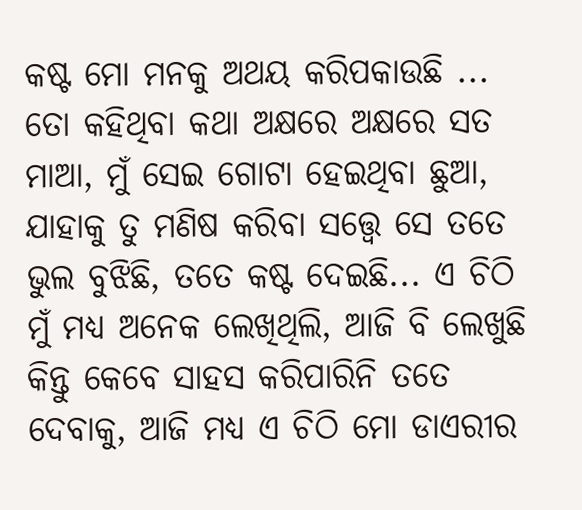କଷ୍ଟ ମୋ ମନକୁ ଅଥୟ କରିପକାଉଛି ... ତୋ କହିଥିବା କଥା ଅକ୍ଷରେ ଅକ୍ଷରେ ସତ ମାଆ, ମୁଁ ସେଇ ଗୋଟା ହେଇଥିବା ଛୁଆ, ଯାହାକୁ ତୁ ମଣିଷ କରିବା ସତ୍ତ୍ୱେ ସେ ତତେ ଭୁଲ ବୁଝିଛି, ତତେ କଷ୍ଟ ଦେଇଛି... ଏ ଚିଠି ମୁଁ ମଧ୍ୟ ଅନେକ ଲେଖିଥିଲି, ଆଜି ବି ଲେଖୁଛି କିନ୍ତୁ କେବେ ସାହସ କରିପାରିନି ତତେ ଦେବାକୁ, ଆଜି ମଧ୍ୟ ଏ ଚିଠି ମୋ ଡାଏରୀର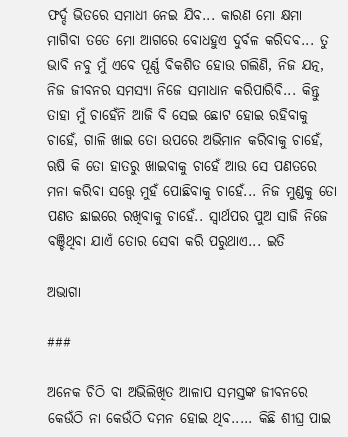ଫର୍ଦ୍ଦ ଭିତରେ ସମାଧୀ ନେଇ ଯିବ... କାରଣ ମୋ କ୍ଷମା ମାଗିବା ତତେ ମୋ ଆଗରେ ବୋଧହୁଏ ଦୁର୍ବଳ କରିଦବ... ତୁ ଭାବି ନବୁ ମୁଁ ଏବେ ପୂର୍ଣ୍ଣ ବିକଶିତ ହୋଉ ଗଲିଣି, ନିଜ ଯତ୍ନ, ନିଜ ଜୀବନର ସମସ୍ୟା ନିଜେ ସମାଧାନ କରିପାରିବି... କିନ୍ତୁ ତାହା ମୁଁ ଚାହେଁନି ଆଜି ବି ସେଇ ଛୋଟ ହୋଇ ରହିବାକୁ ଚାହେଁ, ଗାଳି ଖାଇ ତୋ ଉପରେ ଅଭିମାନ କରିବାକୁ ଚାହେଁ, ଋଷି କି ତୋ ହାତରୁ ଖାଇବାକୁ ଚାହେଁ ଆଉ ସେ ପଣତରେ ମନା କରିବା ସତ୍ତ୍ୱେ ମୁହଁ ପୋଛିବାକୁ ଚାହେଁ... ନିଜ ମୁଣ୍ଡକୁ ତୋ ପଣତ ଛାଇରେ ରଖିବାକୁ ଚାହେଁ.. ସ୍ୱାର୍ଥପର ପୁଅ ସାଜି ନିଜେ ବଞ୍ଚିଥିବା ଯାଏଁ ତୋର ସେବା କରି ପରୁଥାଏ... ଇତି

ଅଭାଗା

###

ଅନେକ ଚିଠି ବା ଅଭିଲିଖିତ ଆଳାପ ସମସ୍ତଙ୍କ ଜୀବନରେ କେଉଁଠି ନା କେଉଁଠି ଦମନ ହୋଇ ଥିବ..... କିଛି ଶୀଘ୍ର ପାଇ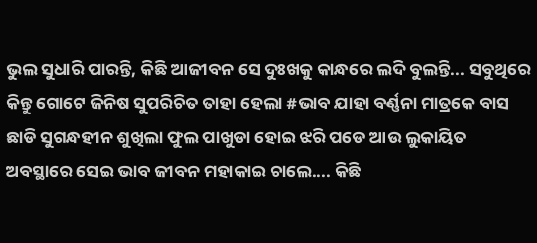ଭୁଲ ସୁଧାରି ପାରନ୍ତି, କିଛି ଆଜୀବନ ସେ ଦୁଃଖକୁ କାନ୍ଧରେ ଲଦି ବୁଲନ୍ତି... ସବୁଥିରେ କିନ୍ତୁ ଗୋଟେ ଜିନିଷ ସୁପରିଚିତ ତାହା ହେଲା #ଭାବ ଯାହା ବର୍ଣ୍ଣନା ମାତ୍ରକେ ବାସ ଛାଡି ସୁଗନ୍ଧହୀନ ଶୁଖିଲା ଫୁଲ ପାଖୁଡା ହୋଇ ଝରି ପଡେ ଆଉ ଲୁକାୟିତ ଅବସ୍ଥାରେ ସେଇ ଭାବ ଜୀବନ ମହାକାଇ ଚାଲେ.... କିଛି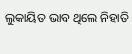ଲୁକାୟିତ ଭାବ ଥିଲେ ନିହାତି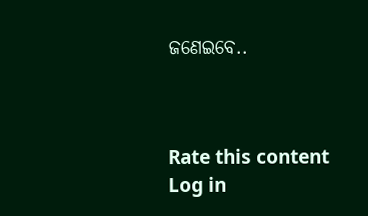ଜଣେଇବେ..



Rate this content
Log in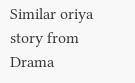Similar oriya story from Drama